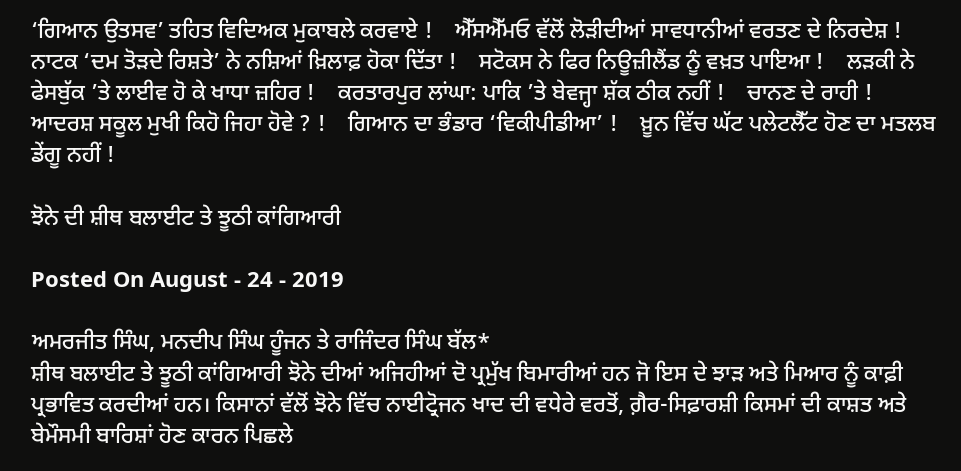‘ਗਿਆਨ ਉਤਸਵ’ ਤਹਿਤ ਵਿਦਿਅਕ ਮੁਕਾਬਲੇ ਕਰਵਾਏ !    ਐੱਸਐੱਮਓ ਵੱਲੋਂ ਲੋੜੀਦੀਆਂ ਸਾਵਧਾਨੀਆਂ ਵਰਤਣ ਦੇ ਨਿਰਦੇਸ਼ !    ਨਾਟਕ ‘ਦਮ ਤੋੜਦੇ ਰਿਸ਼ਤੇ’ ਨੇ ਨਸ਼ਿਆਂ ਖ਼ਿਲਾਫ਼ ਹੋਕਾ ਦਿੱਤਾ !    ਸਟੋਕਸ ਨੇ ਫਿਰ ਨਿਊਜ਼ੀਲੈਂਡ ਨੂੰ ਵਖ਼ਤ ਪਾਇਆ !    ਲੜਕੀ ਨੇ ਫੇਸਬੁੱਕ ’ਤੇ ਲਾਈਵ ਹੋ ਕੇ ਖਾਧਾ ਜ਼ਹਿਰ !    ਕਰਤਾਰਪੁਰ ਲਾਂਘਾ: ਪਾਕਿ ’ਤੇ ਬੇਵਜ੍ਹਾ ਸ਼ੱਕ ਠੀਕ ਨਹੀਂ !    ਚਾਨਣ ਦੇ ਰਾਹੀ !    ਆਦਰਸ਼ ਸਕੂਲ ਮੁਖੀ ਕਿਹੋ ਜਿਹਾ ਹੋਵੇ ? !    ਗਿਆਨ ਦਾ ਭੰਡਾਰ ‘ਵਿਕੀਪੀਡੀਆ’ !    ਖ਼ੂਨ ਵਿੱਚ ਘੱਟ ਪਲੇਟਲੈੱਟ ਹੋਣ ਦਾ ਮਤਲਬ ਡੇਂਗੂ ਨਹੀਂ !

ਝੋਨੇ ਦੀ ਸ਼ੀਥ ਬਲਾਈਟ ਤੇ ਝੂਠੀ ਕਾਂਗਿਆਰੀ

Posted On August - 24 - 2019

ਅਮਰਜੀਤ ਸਿੰਘ, ਮਨਦੀਪ ਸਿੰਘ ਹੂੰਜਨ ਤੇ ਰਾਜਿੰਦਰ ਸਿੰਘ ਬੱਲ*
ਸ਼ੀਥ ਬਲਾਈਟ ਤੇ ਝੂਠੀ ਕਾਂਗਿਆਰੀ ਝੋਨੇ ਦੀਆਂ ਅਜਿਹੀਆਂ ਦੋ ਪ੍ਰਮੁੱਖ ਬਿਮਾਰੀਆਂ ਹਨ ਜੋ ਇਸ ਦੇ ਝਾੜ ਅਤੇ ਮਿਆਰ ਨੂੰ ਕਾਫ਼ੀ ਪ੍ਰਭਾਵਿਤ ਕਰਦੀਆਂ ਹਨ। ਕਿਸਾਨਾਂ ਵੱਲੋਂ ਝੋਨੇ ਵਿੱਚ ਨਾਈਟ੍ਰੋਜਨ ਖਾਦ ਦੀ ਵਧੇਰੇ ਵਰਤੋਂ, ਗ਼ੈਰ-ਸਿਫ਼ਾਰਸ਼ੀ ਕਿਸਮਾਂ ਦੀ ਕਾਸ਼ਤ ਅਤੇ ਬੇਮੌਸਮੀ ਬਾਰਿਸ਼ਾਂ ਹੋਣ ਕਾਰਨ ਪਿਛਲੇ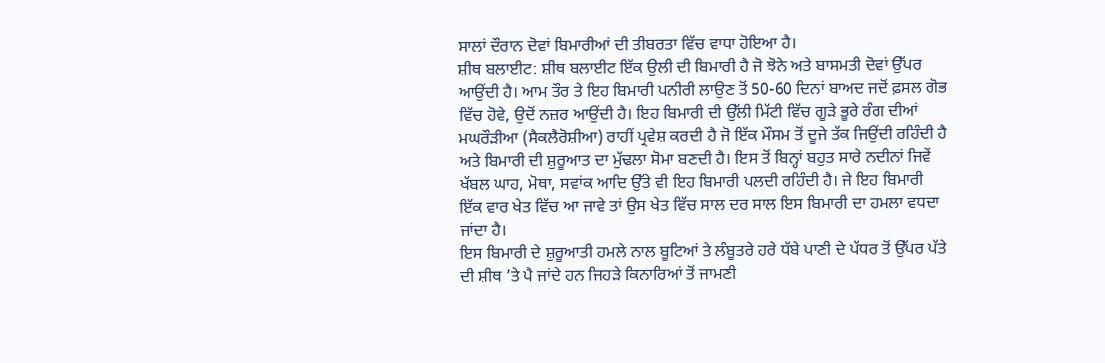ਸਾਲਾਂ ਦੌਰਾਨ ਦੋਵਾਂ ਬਿਮਾਰੀਆਂ ਦੀ ਤੀਬਰਤਾ ਵਿੱਚ ਵਾਧਾ ਹੋਇਆ ਹੈ।
ਸ਼ੀਥ ਬਲਾਈਟ: ਸ਼ੀਥ ਬਲਾਈਟ ਇੱਕ ਉਲੀ ਦੀ ਬਿਮਾਰੀ ਹੈ ਜੋ ਝੋਨੇ ਅਤੇ ਬਾਸਮਤੀ ਦੋਵਾਂ ਉੱਪਰ ਆਉਂਦੀ ਹੈ। ਆਮ ਤੌਰ ਤੇ ਇਹ ਬਿਮਾਰੀ ਪਨੀਰੀ ਲਾਉਣ ਤੋਂ 50-60 ਦਿਨਾਂ ਬਾਅਦ ਜਦੋਂ ਫ਼ਸਲ ਗੋਭ ਵਿੱਚ ਹੋਵੇ, ਉਦੋਂ ਨਜ਼ਰ ਆਉਂਦੀ ਹੈ। ਇਹ ਬਿਮਾਰੀ ਦੀ ਉੱਲੀ ਮਿੱਟੀ ਵਿੱਚ ਗੂੜੇ ਭੂਰੇ ਰੰਗ ਦੀਆਂ ਮਘਰੌੜੀਆ (ਸੈਕਲੈਰੋਸ਼ੀਆ) ਰਾਹੀਂ ਪ੍ਰਵੇਸ਼ ਕਰਦੀ ਹੈ ਜੋ ਇੱਕ ਮੌਸਮ ਤੋਂ ਦੂਜੇ ਤੱਕ ਜਿਉਂਦੀ ਰਹਿੰਦੀ ਹੈ ਅਤੇ ਬਿਮਾਰੀ ਦੀ ਸ਼ੁਰੂਆਤ ਦਾ ਮੁੱਢਲਾ ਸੋਮਾ ਬਣਦੀ ਹੈ। ਇਸ ਤੋਂ ਬਿਨ੍ਹਾਂ ਬਹੁਤ ਸਾਰੇ ਨਦੀਨਾਂ ਜਿਵੇਂ ਖੱਬਲ ਘਾਹ, ਮੋਥਾ, ਸਵਾਂਕ ਆਦਿ ਉੱਤੇ ਵੀ ਇਹ ਬਿਮਾਰੀ ਪਲਦੀ ਰਹਿੰਦੀ ਹੈ। ਜੇ ਇਹ ਬਿਮਾਰੀ ਇੱਕ ਵਾਰ ਖੇਤ ਵਿੱਚ ਆ ਜਾਵੇ ਤਾਂ ਉਸ ਖੇਤ ਵਿੱਚ ਸਾਲ ਦਰ ਸਾਲ ਇਸ ਬਿਮਾਰੀ ਦਾ ਹਮਲਾ ਵਧਦਾ ਜਾਂਦਾ ਹੈ।
ਇਸ ਬਿਮਾਰੀ ਦੇ ਸ਼ੁਰੂਆਤੀ ਹਮਲੇ ਨਾਲ ਬੂਟਿਆਂ ਤੇ ਲੰਬੂਤਰੇ ਹਰੇ ਧੱਬੇ ਪਾਣੀ ਦੇ ਪੱਧਰ ਤੋਂ ਉੱਪਰ ਪੱਤੇ ਦੀ ਸ਼ੀਥ ’ਤੇ ਪੈ ਜਾਂਦੇ ਹਨ ਜਿਹੜੇ ਕਿਨਾਰਿਆਂ ਤੋਂ ਜਾਮਣੀ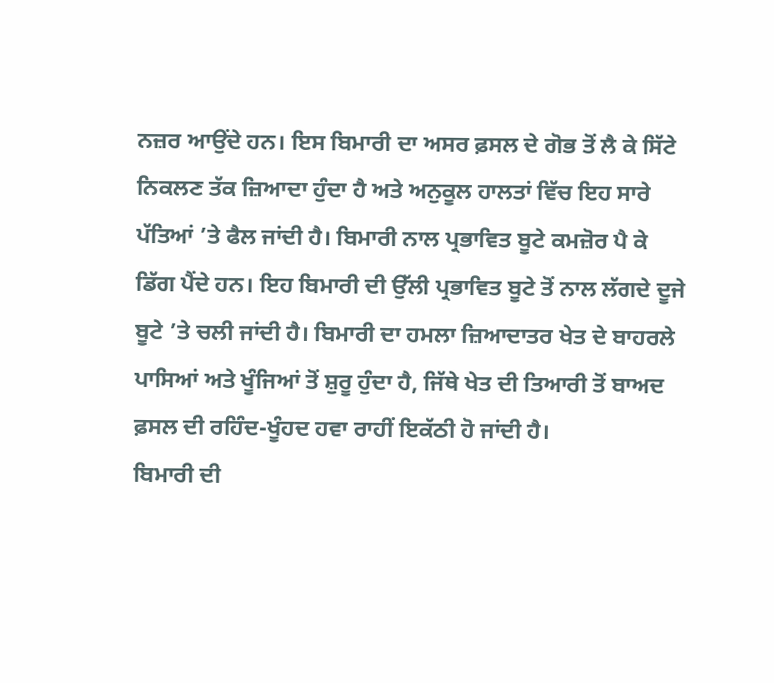ਨਜ਼ਰ ਆਉਂਦੇ ਹਨ। ਇਸ ਬਿਮਾਰੀ ਦਾ ਅਸਰ ਫ਼ਸਲ ਦੇ ਗੋਭ ਤੋਂ ਲੈ ਕੇ ਸਿੱਟੇ ਨਿਕਲਣ ਤੱਕ ਜ਼ਿਆਦਾ ਹੁੰਦਾ ਹੈ ਅਤੇ ਅਨੁਕੂਲ ਹਾਲਤਾਂ ਵਿੱਚ ਇਹ ਸਾਰੇ ਪੱਤਿਆਂ ’ਤੇ ਫੈਲ ਜਾਂਦੀ ਹੈ। ਬਿਮਾਰੀ ਨਾਲ ਪ੍ਰਭਾਵਿਤ ਬੂਟੇ ਕਮਜ਼ੋਰ ਪੈ ਕੇ ਡਿੱਗ ਪੈਂਦੇ ਹਨ। ਇਹ ਬਿਮਾਰੀ ਦੀ ਉੱਲੀ ਪ੍ਰਭਾਵਿਤ ਬੂਟੇ ਤੋਂ ਨਾਲ ਲੱਗਦੇ ਦੂਜੇ ਬੂਟੇ ’ਤੇ ਚਲੀ ਜਾਂਦੀ ਹੈ। ਬਿਮਾਰੀ ਦਾ ਹਮਲਾ ਜ਼ਿਆਦਾਤਰ ਖੇਤ ਦੇ ਬਾਹਰਲੇ ਪਾਸਿਆਂ ਅਤੇ ਖੂੰਜਿਆਂ ਤੋਂ ਸ਼ੁਰੂ ਹੁੰਦਾ ਹੈ, ਜਿੱਥੇ ਖੇਤ ਦੀ ਤਿਆਰੀ ਤੋਂ ਬਾਅਦ ਫ਼ਸਲ ਦੀ ਰਹਿੰਦ-ਖੂੰਹਦ ਹਵਾ ਰਾਹੀਂ ਇਕੱਠੀ ਹੋ ਜਾਂਦੀ ਹੈ।
ਬਿਮਾਰੀ ਦੀ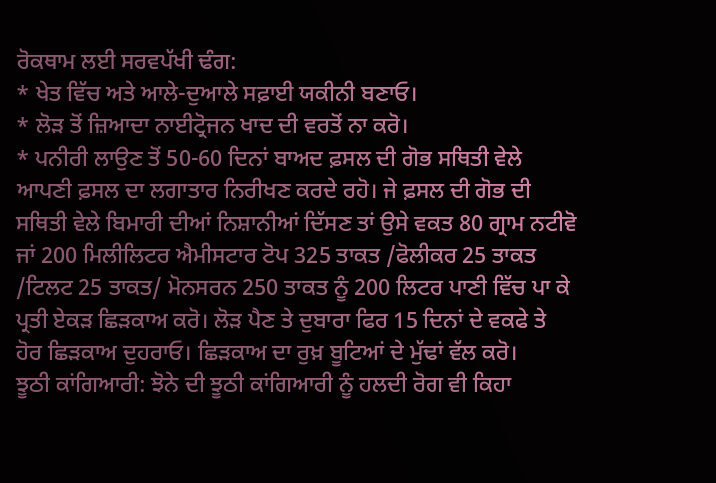ਰੋਕਥਾਮ ਲਈ ਸਰਵਪੱਖੀ ਢੰਗ:
* ਖੇਤ ਵਿੱਚ ਅਤੇ ਆਲੇ-ਦੁਆਲੇ ਸਫ਼ਾਈ ਯਕੀਨੀ ਬਣਾਓ।
* ਲੋੜ ਤੋਂ ਜ਼ਿਆਦਾ ਨਾਈਟ੍ਰੋਜਨ ਖਾਦ ਦੀ ਵਰਤੋਂ ਨਾ ਕਰੋ।
* ਪਨੀਰੀ ਲਾਉਣ ਤੋਂ 50-60 ਦਿਨਾਂ ਬਾਅਦ ਫ਼ਸਲ ਦੀ ਗੋਭ ਸਥਿਤੀ ਵੇਲੇ ਆਪਣੀ ਫ਼ਸਲ ਦਾ ਲਗਾਤਾਰ ਨਿਰੀਖਣ ਕਰਦੇ ਰਹੋ। ਜੇ ਫ਼ਸਲ ਦੀ ਗੋਭ ਦੀ ਸਥਿਤੀ ਵੇਲੇ ਬਿਮਾਰੀ ਦੀਆਂ ਨਿਸ਼ਾਨੀਆਂ ਦਿੱਸਣ ਤਾਂ ਉਸੇ ਵਕਤ 80 ਗ੍ਰਾਮ ਨਟੀਵੋ ਜਾਂ 200 ਮਿਲੀਲਿਟਰ ਐਮੀਸਟਾਰ ਟੋਪ 325 ਤਾਕਤ /ਫੋਲੀਕਰ 25 ਤਾਕਤ /ਟਿਲਟ 25 ਤਾਕਤ/ ਮੋਨਸਰਨ 250 ਤਾਕਤ ਨੂੰ 200 ਲਿਟਰ ਪਾਣੀ ਵਿੱਚ ਪਾ ਕੇ ਪ੍ਰਤੀ ਏਕੜ ਛਿੜਕਾਅ ਕਰੋ। ਲੋੜ ਪੈਣ ਤੇ ਦੁਬਾਰਾ ਫਿਰ 15 ਦਿਨਾਂ ਦੇ ਵਕਫੇ ਤੇ ਹੋਰ ਛਿੜਕਾਅ ਦੁਹਰਾਓ। ਛਿੜਕਾਅ ਦਾ ਰੁਖ਼ ਬੂਟਿਆਂ ਦੇ ਮੁੱਢਾਂ ਵੱਲ ਕਰੋ।
ਝੂਠੀ ਕਾਂਗਿਆਰੀ: ਝੋਨੇ ਦੀ ਝੂਠੀ ਕਾਂਗਿਆਰੀ ਨੂੰ ਹਲਦੀ ਰੋਗ ਵੀ ਕਿਹਾ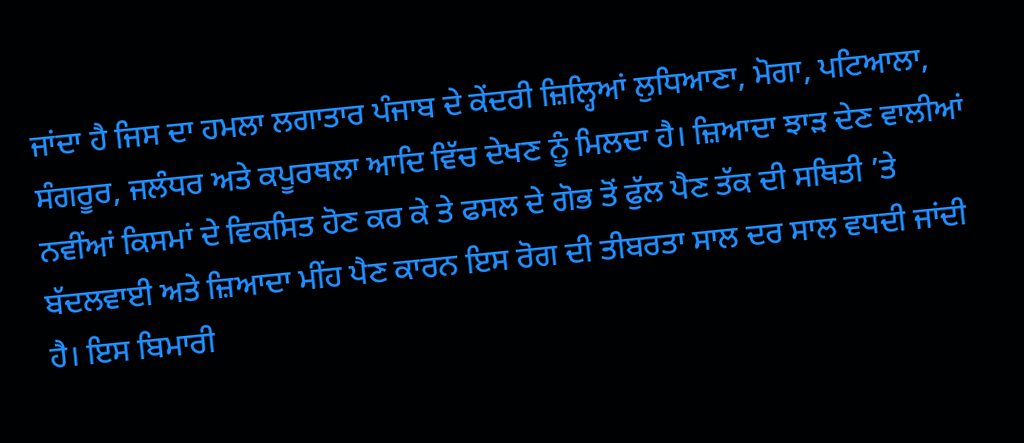ਜਾਂਦਾ ਹੈ ਜਿਸ ਦਾ ਹਮਲਾ ਲਗਾਤਾਰ ਪੰਜਾਬ ਦੇ ਕੇਂਦਰੀ ਜ਼ਿਲ੍ਹਿਆਂ ਲੁਧਿਆਣਾ, ਮੋਗਾ, ਪਟਿਆਲਾ, ਸੰਗਰੂਰ, ਜਲੰਧਰ ਅਤੇ ਕਪੂਰਥਲਾ ਆਦਿ ਵਿੱਚ ਦੇਖਣ ਨੂੰ ਮਿਲਦਾ ਹੈ। ਜ਼ਿਆਦਾ ਝਾੜ ਦੇਣ ਵਾਲੀਆਂ ਨਵੀਂਆਂ ਕਿਸਮਾਂ ਦੇ ਵਿਕਸਿਤ ਹੋਣ ਕਰ ਕੇ ਤੇ ਫਸਲ ਦੇ ਗੋਭ ਤੋਂ ਫੁੱਲ ਪੈਣ ਤੱਕ ਦੀ ਸਥਿਤੀ ’ਤੇ ਬੱਦਲਵਾਈ ਅਤੇ ਜ਼ਿਆਦਾ ਮੀਂਹ ਪੈਣ ਕਾਰਨ ਇਸ ਰੋਗ ਦੀ ਤੀਬਰਤਾ ਸਾਲ ਦਰ ਸਾਲ ਵਧਦੀ ਜਾਂਦੀ ਹੈ। ਇਸ ਬਿਮਾਰੀ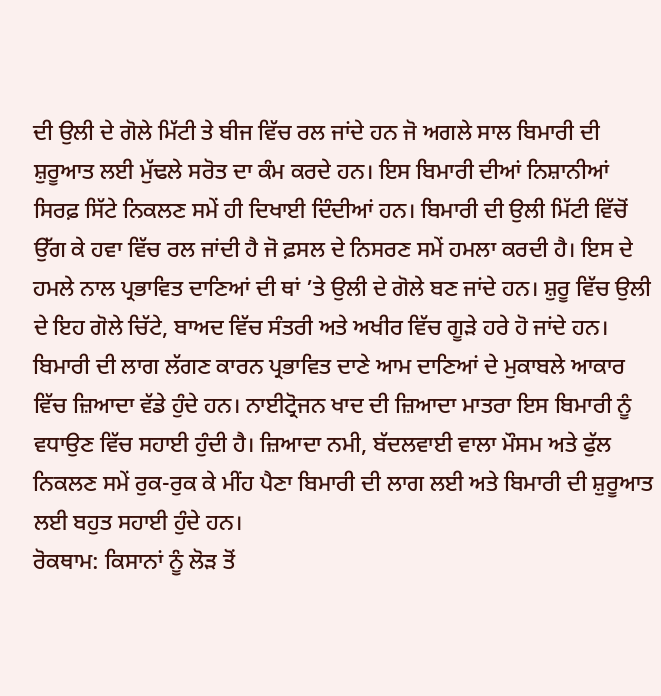ਦੀ ਉਲੀ ਦੇ ਗੋਲੇ ਮਿੱਟੀ ਤੇ ਬੀਜ ਵਿੱਚ ਰਲ ਜਾਂਦੇ ਹਨ ਜੋ ਅਗਲੇ ਸਾਲ ਬਿਮਾਰੀ ਦੀ ਸ਼ੁਰੂਆਤ ਲਈ ਮੁੱਢਲੇ ਸਰੋਤ ਦਾ ਕੰਮ ਕਰਦੇ ਹਨ। ਇਸ ਬਿਮਾਰੀ ਦੀਆਂ ਨਿਸ਼ਾਨੀਆਂ ਸਿਰਫ਼ ਸਿੱਟੇ ਨਿਕਲਣ ਸਮੇਂ ਹੀ ਦਿਖਾਈ ਦਿੰਦੀਆਂ ਹਨ। ਬਿਮਾਰੀ ਦੀ ਉਲੀ ਮਿੱਟੀ ਵਿੱਚੋਂ ਉੱਗ ਕੇ ਹਵਾ ਵਿੱਚ ਰਲ ਜਾਂਦੀ ਹੈ ਜੋ ਫ਼ਸਲ ਦੇ ਨਿਸਰਣ ਸਮੇਂ ਹਮਲਾ ਕਰਦੀ ਹੈ। ਇਸ ਦੇ ਹਮਲੇ ਨਾਲ ਪ੍ਰਭਾਵਿਤ ਦਾਣਿਆਂ ਦੀ ਥਾਂ ’ਤੇ ਉਲੀ ਦੇ ਗੋਲੇ ਬਣ ਜਾਂਦੇ ਹਨ। ਸ਼ੁਰੂ ਵਿੱਚ ਉਲੀ ਦੇ ਇਹ ਗੋਲੇ ਚਿੱਟੇ, ਬਾਅਦ ਵਿੱਚ ਸੰਤਰੀ ਅਤੇ ਅਖੀਰ ਵਿੱਚ ਗੂੜੇ ਹਰੇ ਹੋ ਜਾਂਦੇ ਹਨ। ਬਿਮਾਰੀ ਦੀ ਲਾਗ ਲੱਗਣ ਕਾਰਨ ਪ੍ਰਭਾਵਿਤ ਦਾਣੇ ਆਮ ਦਾਣਿਆਂ ਦੇ ਮੁਕਾਬਲੇ ਆਕਾਰ ਵਿੱਚ ਜ਼ਿਆਦਾ ਵੱਡੇ ਹੁੰਦੇ ਹਨ। ਨਾਈਟ੍ਰੋਜਨ ਖਾਦ ਦੀ ਜ਼ਿਆਦਾ ਮਾਤਰਾ ਇਸ ਬਿਮਾਰੀ ਨੂੰ ਵਧਾਉਣ ਵਿੱਚ ਸਹਾਈ ਹੁੰਦੀ ਹੈ। ਜ਼ਿਆਦਾ ਨਮੀ, ਬੱਦਲਵਾਈ ਵਾਲਾ ਮੌਸਮ ਅਤੇ ਫੁੱਲ ਨਿਕਲਣ ਸਮੇਂ ਰੁਕ-ਰੁਕ ਕੇ ਮੀਂਹ ਪੈਣਾ ਬਿਮਾਰੀ ਦੀ ਲਾਗ ਲਈ ਅਤੇ ਬਿਮਾਰੀ ਦੀ ਸ਼ੁਰੂਆਤ ਲਈ ਬਹੁਤ ਸਹਾਈ ਹੁੰਦੇ ਹਨ।
ਰੋਕਥਾਮ: ਕਿਸਾਨਾਂ ਨੂੰ ਲੋੜ ਤੋਂ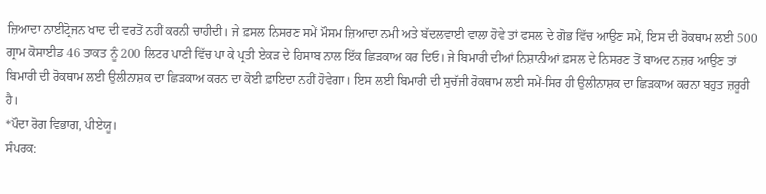ਜ਼ਿਆਦਾ ਨਾਈਟ੍ਰੋਜਨ ਖਾਦ ਦੀ ਵਰਤੋਂ ਨਹੀਂ ਕਰਨੀ ਚਾਹੀਦੀ। ਜੇ ਫ਼ਸਲ ਨਿਸਰਣ ਸਮੇਂ ਮੌਸਮ ਜ਼ਿਆਦਾ ਨਮੀ ਅਤੇ ਬੱਦਲਵਾਈ ਵਾਲਾ ਹੋਵੇ ਤਾਂ ਫਸਲ ਦੇ ਗੋਭ ਵਿੱਚ ਆਉਣ ਸਮੇਂ, ਇਸ ਦੀ ਰੋਕਥਾਮ ਲਈ 500 ਗ੍ਰਾਮ ਕੋਸਾਈਡ 46 ਤਾਕਤ ਨੂੰ 200 ਲਿਟਰ ਪਾਣੀ ਵਿੱਚ ਪਾ ਕੇ ਪ੍ਰਤੀ ਏਕੜ ਦੇ ਹਿਸਾਬ ਨਾਲ ਇੱਕ ਛਿੜਕਾਅ ਕਰ ਦਿਓ। ਜੇ ਬਿਮਾਰੀ ਦੀਆਂ ਨਿਸ਼ਾਨੀਆਂ ਫ਼ਸਲ ਦੇ ਨਿਸਰਣ ਤੋਂ ਬਾਅਦ ਨਜ਼ਰ ਆਉਣ ਤਾਂ ਬਿਮਾਰੀ ਦੀ ਰੋਕਥਾਮ ਲਈ ਉਲੀਨਾਸ਼ਕ ਦਾ ਛਿੜਕਾਅ ਕਰਨ ਦਾ ਕੋਈ ਫ਼ਾਇਦਾ ਨਹੀਂ ਹੋਵੇਗਾ। ਇਸ ਲਈ ਬਿਮਾਰੀ ਦੀ ਸੁਚੱਜੀ ਰੋਕਥਾਮ ਲਈ ਸਮੇਂ-ਸਿਰ ਹੀ ਉਲੀਨਾਸ਼ਕ ਦਾ ਛਿੜਕਾਅ ਕਰਨਾ ਬਹੁਤ ਜ਼ਰੂਰੀ ਹੈ।
*ਪੌਦਾ ਰੋਗ ਵਿਭਾਗ, ਪੀਏਯੂ।
ਸੰਪਰਕ: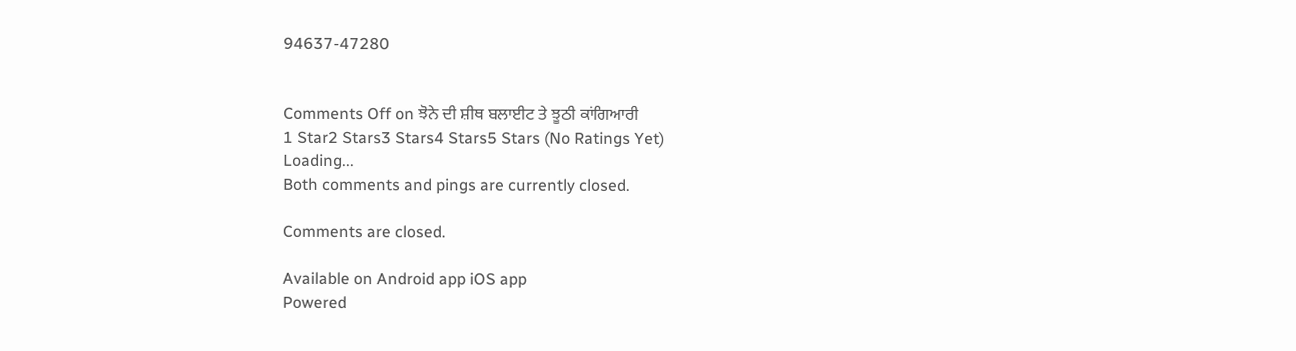94637-47280


Comments Off on ਝੋਨੇ ਦੀ ਸ਼ੀਥ ਬਲਾਈਟ ਤੇ ਝੂਠੀ ਕਾਂਗਿਆਰੀ
1 Star2 Stars3 Stars4 Stars5 Stars (No Ratings Yet)
Loading...
Both comments and pings are currently closed.

Comments are closed.

Available on Android app iOS app
Powered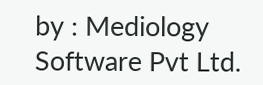by : Mediology Software Pvt Ltd.